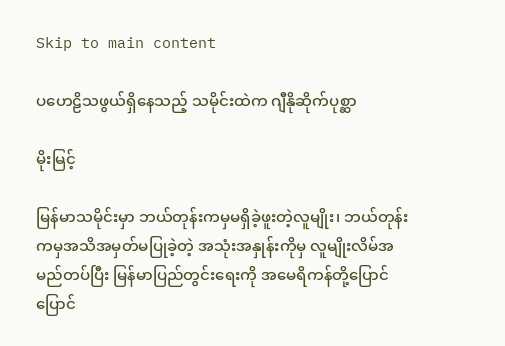Skip to main content

ပဟေဠိသဖွယ်ရှိနေသည့် သမိုင်းထဲက ဂျီနိုဆိုက်ပုစ္ဆာ

မိုးမြင့်

မြန်မာသမိုင်းမှာ ဘယ်တုန်းကမှမရှိခဲ့ဖူးတဲ့လူမျိုး၊ ဘယ်တုန်းကမှအသိအမှတ်မပြုခဲ့တဲ့ အသုံးအနှုန်းကိုမှ လူမျိုးလိမ်အမည်တပ်ပြီး မြန်မာပြည်တွင်းရေးကို အမေရိကန်တို့ပြောင်ပြောင်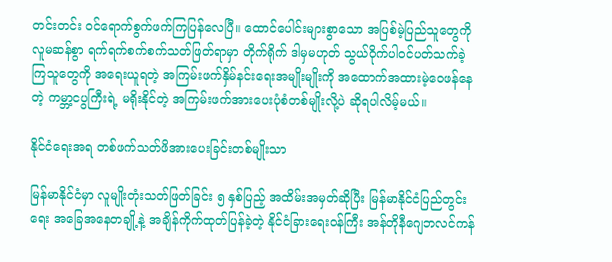တင်းတင်း ဝင်ရောက်စွက်ဖက်ကြပြန်လေပြီ။ ထောင်ပေါင်းများစွာသော အပြစ်မဲ့ပြည်သူတွေကို လူမဆန်စွာ ရက်ရက်စက်စက်သတ်ဖြတ်ရာမှာ တိုက်ရိုက် ဒါမှမဟုတ် သွယ်ဝိုက်ပါ၀င်ပတ်သက်ခဲ့ကြသူတွေကို အရေးယူရတဲ့ အကြမ်းဖက်နှိမ်နင်းရေးအမျိုးမျိုးကို အထောက်အထားမဲ့ဝေဖန်နေတဲ့ ကမ္ဘာ့ငပွကြီးရဲ့ မရိုးနိုင်တဲ့ အကြမ်းဖက်အားပေးပုံစံတစ်မျိုးလို့ပဲ ဆိုရပါလိမ့်မယ်။

နိုင်ငံရေးအရ တစ်ဖက်သတ်ဖိအားပေးခြင်းတစ်မျိုးသာ

မြန်မာနိုင်ငံမှာ လူမျိုးတုံးသတ်ဖြတ်ခြင်း ၅ နှစ်ပြည့် အထိမ်းအမှတ်ဆိုပြီး မြန်မာနိုင်ငံပြည်တွင်းရေး အခြေအနေတချို့နဲ့ အချိန်ကိုက်ထုတ်ပြန်ခဲ့တဲ့ နိုင်ငံခြားရေး၀န်ကြီး အန်တိုနီဂျေဘလင်ကန်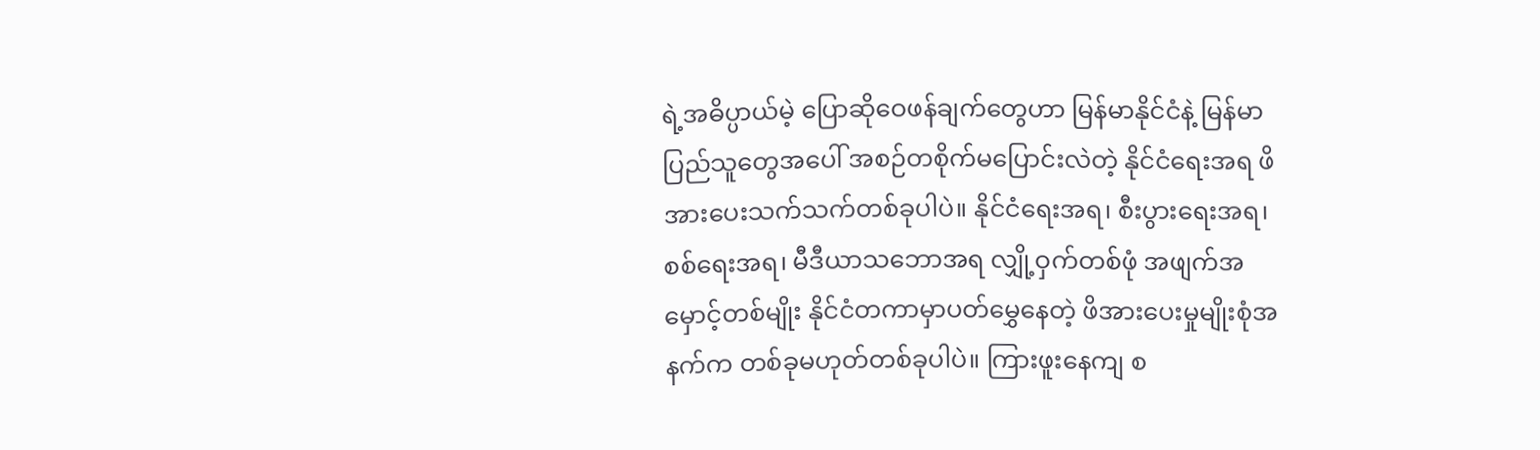ရဲ့အဓိပ္ပာယ်မဲ့ ပြောဆိုဝေဖန်ချက်တွေဟာ မြန်မာနိုင်ငံနဲ့ မြန်မာပြည်သူတွေအပေါ် အစဉ်တစိုက်မပြောင်းလဲတဲ့ နိုင်ငံရေးအရ ဖိအားပေးသက်သက်တစ်ခုပါပဲ။ နိုင်ငံရေးအရ၊ စီးပွားရေးအရ၊ စစ်ရေးအရ၊ မီဒီယာသဘောအရ လျှို့ဝှက်တစ်ဖုံ အဖျက်အမှောင့်တစ်မျိုး နိုင်ငံတကာမှာပတ်မွှေနေတဲ့ ဖိအားပေးမှုမျိုးစုံအနက်က တစ်ခုမဟုတ်တစ်ခုပါပဲ။ ကြားဖူးနေကျ စ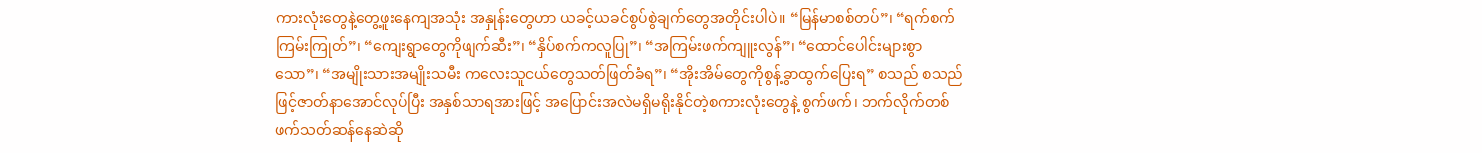ကားလုံးတွေနဲ့တွေ့ဖူးနေကျအသုံး အနှုန်းတွေဟာ ယခင့်ယခင်စွပ်စွဲချက်တွေအတိုင်းပါပဲ။ “မြန်မာစစ်တပ်”၊ “ရက်စက်ကြမ်းကြုတ်”၊ “ကျေးရွာတွေကိုဖျက်ဆီး”၊ “နှိပ်စက်ကလူပြု”၊ “အကြမ်းဖက်ကျူးလွန်”၊ “ထောင်ပေါင်းများစွာသော”၊ “အမျိုးသားအမျိုးသမီး ကလေးသူငယ်တွေသတ်ဖြတ်ခံရ”၊ “အိုးအိမ်တွေကိုစွန့်ခွာထွက်ပြေးရ” စသည် စသည်ဖြင့်ဇာတ်နာအောင်လုပ်ပြီး အနှစ်သာရအားဖြင့် အပြောင်းအလဲမရှိမရိုးနိုင်တဲ့စကားလုံးတွေနဲ့ စွက်ဖက်၊ ဘက်လိုက်တစ်ဖက်သတ်ဆန်နေဆဲဆို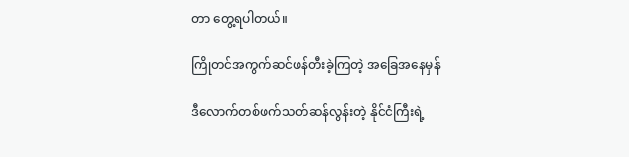တာ တွေ့ရပါတယ်။

ကြိုတင်အကွက်ဆင်ဖန်တီးခဲ့ကြတဲ့ အခြေအနေမှန်

ဒီလောက်တစ်ဖက်သတ်ဆန်လွန်းတဲ့ နိုင်ငံကြီးရဲ့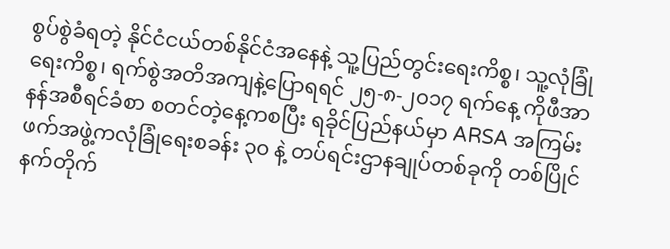စွပ်စွဲခံရတဲ့ နိုင်ငံငယ်တစ်နိုင်ငံအနေနဲ့ သူ့ပြည်တွင်းရေးကိစ္စ၊ သူ့လုံခြုံရေးကိစ္စ၊ ရက်စွဲအတိအကျနဲ့ပြောရရင် ၂၅-၈-၂၀၁၇ ရက်နေ့ ကိုဖီအာနန်အစီရင်ခံစာ စတင်တဲ့နေ့ကစပြီး ရခိုင်ပြည်နယ်မှာ ARSA အကြမ်းဖက်အဖွဲ့ကလုံခြုံရေးစခန်း ၃၀ နဲ့ တပ်ရင်းဌာနချုပ်တစ်ခုကို တစ်ပြိုင်နက်တိုက်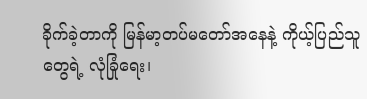ခိုက်ခဲ့တာကို မြန်မာ့တပ်မတော်အနေနဲ့ ကိုယ့်ပြည်သူတွေရဲ့ လုံခြုံရေး၊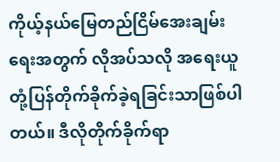ကိုယ့်နယ်မြေတည်ငြိမ်အေးချမ်းရေးအတွက် လိုအပ်သလို အရေးယူတုံ့ပြန်တိုက်ခိုက်ခဲ့ရခြင်းသာဖြစ်ပါတယ်။ ဒီလိုတိုက်ခိုက်ရာ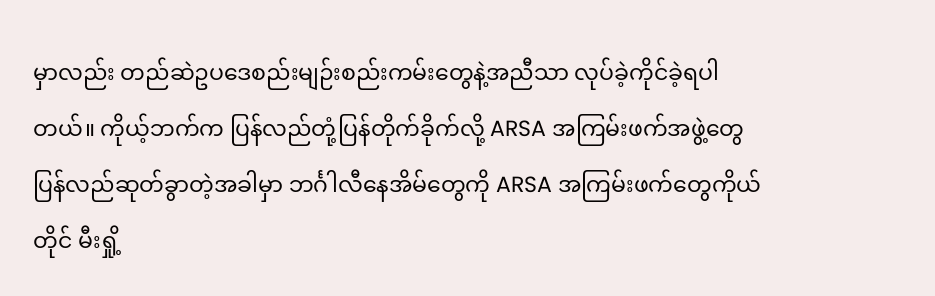မှာလည်း တည်ဆဲဥပဒေစည်းမျဉ်းစည်းကမ်းတွေနဲ့အညီသာ လုပ်ခဲ့ကိုင်ခဲ့ရပါတယ်။ ကိုယ့်ဘက်က ပြန်လည်တုံ့ပြန်တိုက်ခိုက်လို့ ARSA အကြမ်းဖက်အဖွဲ့တွေ ပြန်လည်ဆုတ်ခွာတဲ့အခါမှာ ဘင်္ဂါလီနေအိမ်တွေကို ARSA အကြမ်းဖက်တွေကိုယ်တိုင် မီးရှို့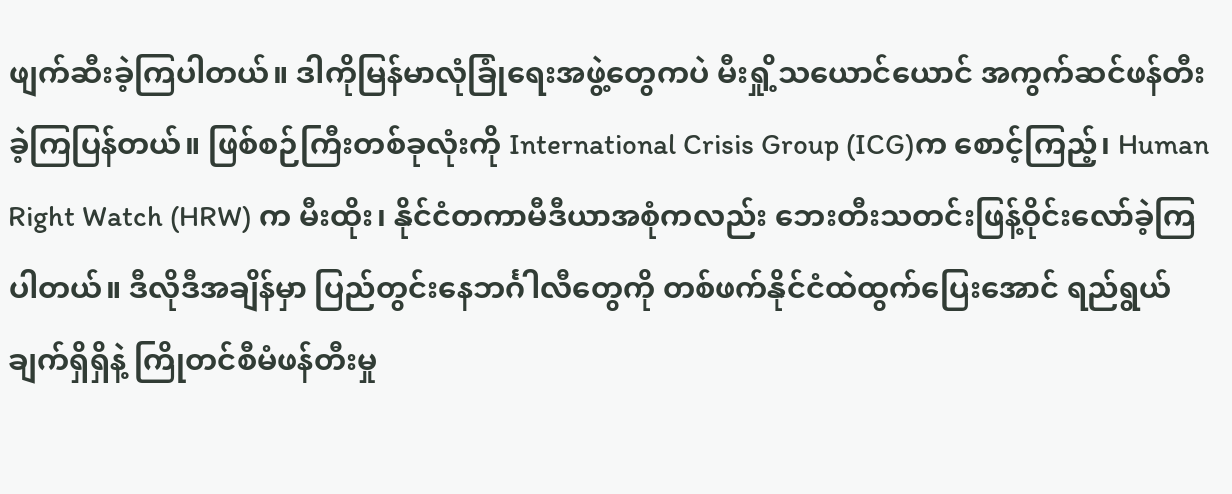ဖျက်ဆီးခဲ့ကြပါတယ်။ ဒါကိုမြန်မာလုံခြုံရေးအဖွဲ့တွေကပဲ မီးရှို့သယောင်ယောင် အကွက်ဆင်ဖန်တီးခဲ့ကြပြန်တယ်။ ဖြစ်စဉ်ကြီးတစ်ခုလုံးကို International Crisis Group (ICG)က စောင့်ကြည့်၊ Human Right Watch (HRW) က မီးထိုး၊ နိုင်ငံတကာမီဒီယာအစုံကလည်း ဘေးတီးသတင်းဖြန့်ဝိုင်းလော်ခဲ့ကြပါတယ်။ ဒီလိုဒီအချိန်မှာ ပြည်တွင်းနေဘင်္ဂါလီတွေကို တစ်ဖက်နိုင်ငံထဲထွက်ပြေးအောင် ရည်ရွယ်ချက်ရှိရှိနဲ့ ကြိုတင်စီမံဖန်တီးမှု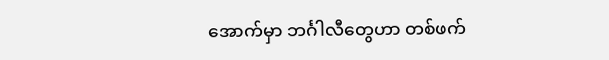အောက်မှာ ဘင်္ဂါလီတွေဟာ တစ်ဖက်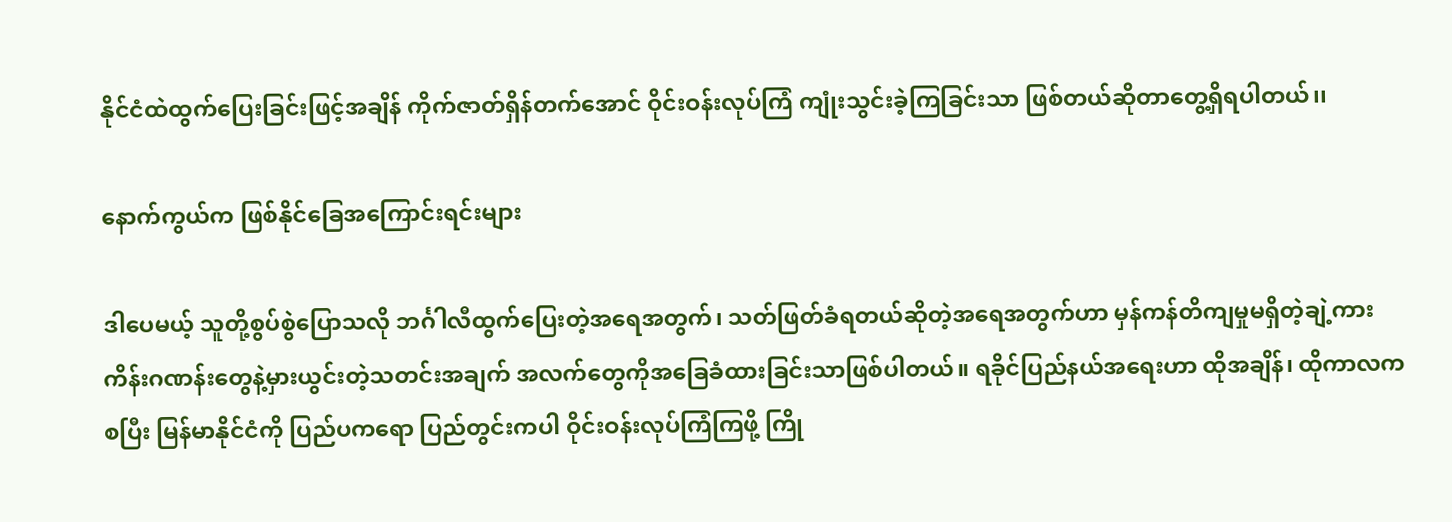နိုင်ငံထဲထွက်ပြေးခြင်းဖြင့်အချိန် ကိုက်ဇာတ်ရှိန်တက်အောင် ဝိုင်းဝန်းလုပ်ကြံ ကျုံးသွင်းခဲ့ကြခြင်းသာ ဖြစ်တယ်ဆိုတာတွေ့ရှိရပါတယ်၊၊

နောက်ကွယ်က ဖြစ်နိုင်ခြေအကြောင်းရင်းများ

ဒါပေမယ့် သူတို့စွပ်စွဲပြောသလို ဘင်္ဂါလီထွက်ပြေးတဲ့အရေအတွက်၊ သတ်ဖြတ်ခံရတယ်ဆိုတဲ့အရေအတွက်ဟာ မှန်ကန်တိကျမှုမရှိတဲ့ချဲ့ကား ကိန်းဂဏန်းတွေနဲ့မှားယွင်းတဲ့သတင်းအချက် အလက်တွေကိုအခြေခံထားခြင်းသာဖြစ်ပါတယ်။ ရခိုင်ပြည်နယ်အရေးဟာ ထိုအချိန်၊ ထိုကာလကစပြီး မြန်မာနိုင်ငံကို ပြည်ပကရော ပြည်တွင်းကပါ ဝိုင်းဝန်းလုပ်ကြံကြဖို့ ကြို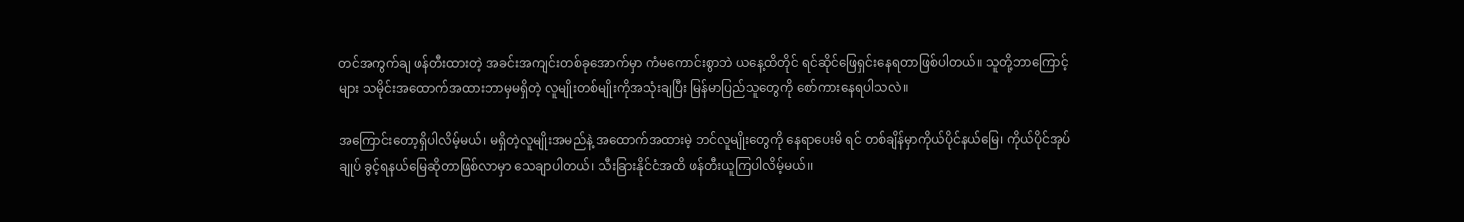တင်အကွက်ချ ဖန်တီးထားတဲ့ အခင်းအကျင်းတစ်ခုအောက်မှာ ကံမကောင်းစွာဘဲ ယနေ့ထိတိုင် ရင်ဆိုင်ဖြေရှင်းနေရတာဖြစ်ပါတယ်။ သူတို့ဘာကြောင့်များ သမိုင်းအထောက်အထားဘာမှမရှိတဲ့ လူမျိုးတစ်မျိုးကိုအသုံးချပြီး မြန်မာပြည်သူတွေကို စော်ကားနေရပါသလဲ။

အကြောင်းတော့ရှိပါလိမ့်မယ်၊ မရှိတဲ့လူမျိုးအမည်နဲ့ အထောက်အထားမဲ့ ဘင်လူမျိုးတွေကို နေရာပေးမိ ရင် တစ်ချိန်မှာကိုယ်ပိုင်နယ်မြေ၊ ကိုယ်ပိုင်အုပ်ချုပ် ခွင့်ရနယ်မြေဆိုတာဖြစ်လာမှာ သေချာပါတယ်၊ သီးခြားနိုင်ငံအထိ ဖန်တီးယူကြပါလိမ့်မယ်၊၊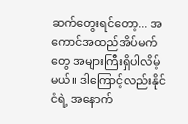ဆက်တွေးရင်တော့... အကောင်အထည်အိပ်မက်တွေ အများကြီးရှိပါလိမ့်မယ်။ ဒါကြောင့်လည်းနိုင်ငံရဲ့ အနောက်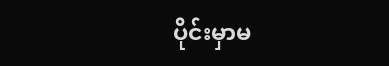ပိုင်းမှာမ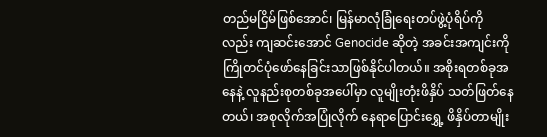တည်မငြိမ်ဖြစ်အောင်၊ မြန်မာလုံခြုံရေးတပ်ဖွဲ့ပုံရိပ်ကိုလည်း ကျဆင်းအောင် Genocide ဆိုတဲ့ အခင်းအကျင်းကို ကြိုတင်ပုံဖော်နေခြင်းသာဖြစ်နိုင်ပါတယ်။ အစိုးရတစ်ခုအနေနဲ့ လူနည်းစုတစ်ခုအပေါ်မှာ လူမျိုးတုံးဖိနှိပ် သတ်ဖြတ်နေတယ်၊ အစုလိုက်အပြုံလိုက် နေရာပြောင်းရွှေ့ ဖိနှိပ်တာမျိုး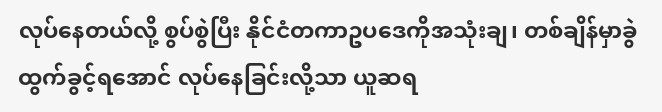လုပ်နေတယ်လို့ စွပ်စွဲပြီး နိုင်ငံတကာဥပဒေကိုအသုံးချ၊ တစ်ချိန်မှာခွဲထွက်ခွင့်ရအောင် လုပ်နေခြင်းလို့သာ ယူဆရ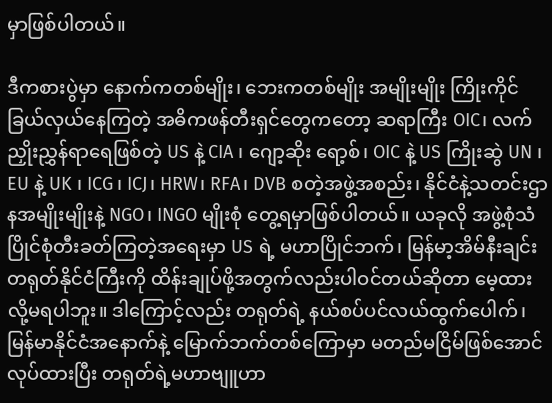မှာဖြစ်ပါတယ်။

ဒီကစားပွဲမှာ နောက်ကတစ်မျိုး၊ ဘေးကတစ်မျိုး အမျိုးမျိုး ကြိုးကိုင်ခြယ်လှယ်နေကြတဲ့ အဓိကဖန်တီးရှင်တွေကတော့ ဆရာကြီး OIC၊ လက်ညှိုးညွှန်ရာရေဖြစ်တဲ့ US နဲ့ CIA ၊ ဂျော့ဆိုး ရော့စ်၊ OIC နဲ့ US ကြိုးဆွဲ UN ၊ EU နဲ့ UK ၊ ICG၊ ICJ၊ HRW၊ RFA၊ DVB စတဲ့အဖွဲ့အစည်း၊ နိုင်ငံနဲ့သတင်းဌာနအမျိုးမျိုးနဲ့ NGO၊ INGO မျိုးစုံ တွေ့ရမှာဖြစ်ပါတယ်။ ယခုလို အဖွဲ့စုံသံပြိုင်စုံတီးခတ်ကြတဲ့အရေးမှာ US ရဲ့ မဟာပြိုင်ဘက်၊ မြန်မာ့အိမ်နီးချင်း တရုတ်နိုင်ငံကြီးကို ထိန်းချုပ်ဖို့အတွက်လည်းပါဝင်တယ်ဆိုတာ မေ့ထားလို့မရပါဘူး။ ဒါကြောင့်လည်း တရုတ်ရဲ့ နယ်စပ်ပင်လယ်ထွက်ပေါက်၊ မြန်မာနိုင်ငံအနောက်နဲ့ မြောက်ဘက်တစ်ကြောမှာ မတည်မငြိမ်ဖြစ်အောင်လုပ်ထားပြီး တရုတ်ရဲ့မဟာဗျူဟာ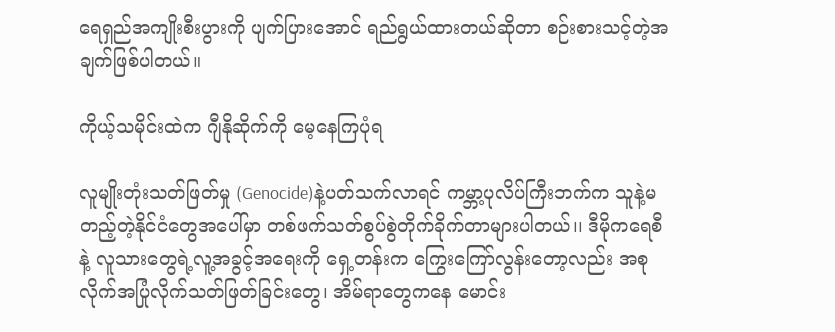ရေရှည်အကျိုးစီးပွားကို ပျက်ပြားအောင် ရည်ရွယ်ထားတယ်ဆိုတာ စဉ်းစားသင့်တဲ့အချက်ဖြစ်ပါတယ်။

ကိုယ့်သမိုင်းထဲက ဂျီနိုဆိုက်ကို မေ့နေကြပုံရ

လူမျိုးတုံးသတ်ဖြတ်မှု (Genocide)နဲ့ပတ်သက်လာရင် ကမ္ဘာ့ပုလိပ်ကြီးဘက်က သူနဲ့မတည့်တဲ့နိုင်ငံတွေအပေါ်မှာ တစ်ဖက်သတ်စွပ်စွဲတိုက်ခိုက်တာများပါတယ်၊၊ ဒီမိုကရေစီနဲ့ လူသားတွေရဲ့လူ့အခွင့်အရေးကို ရှေ့တန်းက ကြွေးကြော်လွန်းတော့လည်း အစုလိုက်အပြုံလိုက်သတ်ဖြတ်ခြင်းတွေ၊ အိမ်ရာတွေကနေ မောင်း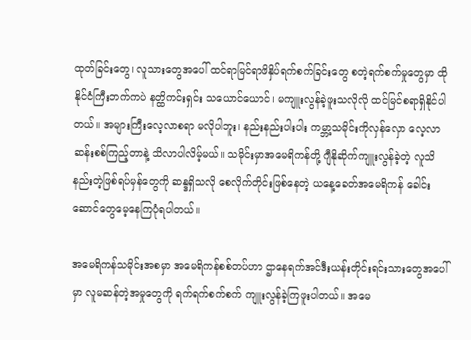ထုတ်ခြင်းတွေ၊ လူသားတွေအပေါ် ထင်ရာမြင်ရာဖိနှိပ်ရက်စက်ခြင်းတွေ စတဲ့ရက်စက်မှုတွေမှာ ထိုနိုင်ငံကြီးဘက်ကပဲ နတ္ထိကင်းရှင်း သယောင်ယောင်၊ မကျူးလွန်ခဲ့ဖူးသလိုလို ထင်မြင်စရာရှိနိုင်ပါတယ်။ အများကြီးလေ့လာစရာ မလိုပါဘူး၊ နည်းနည်းပါးပါး ကမ္ဘာ့သမိုင်းကိုလှန်လှော လေ့လာဆန်းစစ်ကြည့်တာနဲ့ သိလာပါလိမ့်မယ်။ သမိုင်းမှာအမေရိကန်တို့ ဂျီနိုဆိုက်ကျူးလွန်ခဲ့တဲ့ လူသိနည်းတဲ့ဖြစ်ရပ်မှန်တွေကို ဆန္ဒရှိသလို စေလိုက်တိုင်းဖြစ်နေတဲ့ ယနေ့ခေတ်အမေရိကန် ခေါင်းဆောင်တွေမေ့နေကြပုံရပါတယ်။

အမေရိကန်သမိုင်းအစမှာ အမေရိကန်စစ်တပ်ဟာ ဌာနေရက်အင်ဒီးယန်းတိုင်းရင်းသားတွေအပေါ်မှာ လူမဆန်တဲ့အမှုတွေကို ရက်ရက်စက်စက် ကျူးလွန်ခဲ့ကြဖူးပါတယ်။ အမေ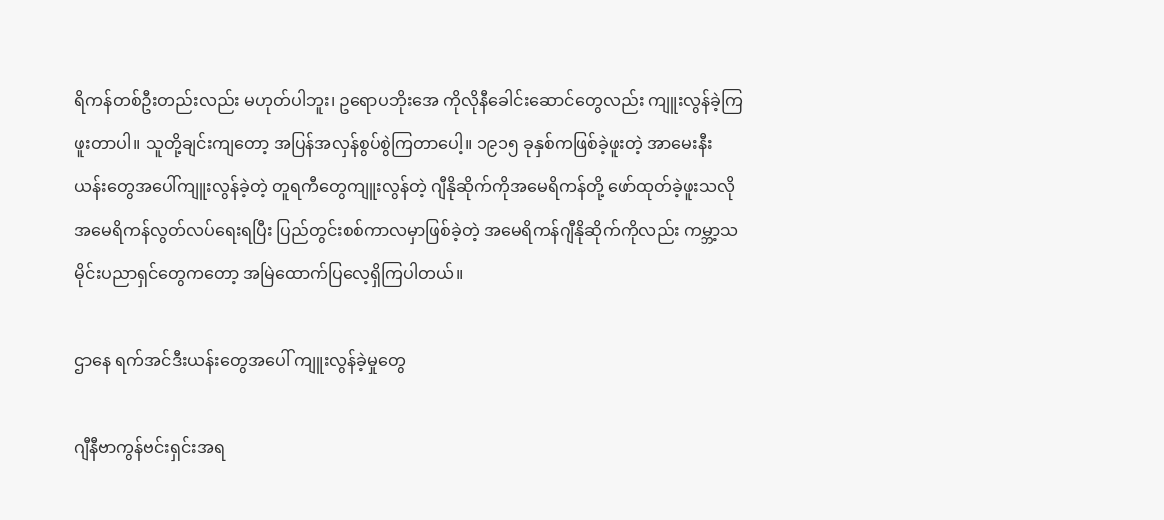ရိကန်တစ်ဦးတည်းလည်း မဟုတ်ပါဘူး၊ ဥရောပဘိုးအေ ကိုလိုနီခေါင်းဆောင်တွေလည်း ကျူးလွန်ခဲ့ကြဖူးတာပါ။ သူတို့ချင်းကျတော့ အပြန်အလှန်စွပ်စွဲကြတာပေါ့။ ၁၉၁၅ ခုနှစ်ကဖြစ်ခဲ့ဖူးတဲ့ အာမေးနီးယန်းတွေအပေါ်ကျူးလွန်ခဲ့တဲ့ တူရကီတွေကျူးလွန်တဲ့ ဂျီနိုဆိုက်ကိုအမေရိကန်တို့ ဖော်ထုတ်ခဲ့ဖူးသလို အမေရိကန်လွတ်လပ်ရေးရပြီး ပြည်တွင်းစစ်ကာလမှာဖြစ်ခဲ့တဲ့ အမေရိကန်ဂျီနိုဆိုက်ကိုလည်း ကမ္ဘာ့သမိုင်းပညာရှင်တွေကတော့ အမြဲထောက်ပြလေ့ရှိကြပါတယ်။

ဌာနေ ရက်အင်ဒီးယန်းတွေအပေါ် ကျူးလွန်ခဲ့မှုတွေ

ဂျီနီဗာကွန်ဗင်းရှင်းအရ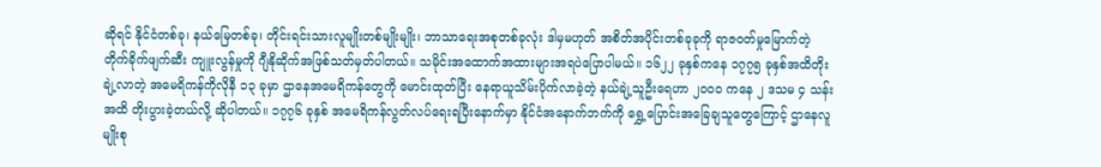ဆိုရင် နိုင်ငံတစ်ခု၊ နယ်မြေတစ်ခု၊ တိုင်းရင်းသားလူမျိုးတစ်မျိုးမျိုး၊ ဘာသာရေးအစုတစ်ခုလုံး ဒါမှမဟုတ် အစိတ်အပိုင်းတစ်ခုခုကို ရာဇ၀တ်မှုမြောက်တဲ့ တိုက်ခိုက်ဖျက်ဆီး ကျူးလွန်မှုကို ဂျီနိုဆိုက်အဖြစ်သတ်မှတ်ပါတယ်။ သမိုင်းအထောက်အထားများအရပဲပြောပါမယ်။ ၁၆၂၂ ခုနှစ်ကနေ ၁၇၇၅ ခုနှစ်အထိတိုးချဲ့လာတဲ့ အမေရိကန်ကိုလိုနီ ၁၃ ခုမှာ ဌာနေအမေရိကန်တွေကို မောင်းထုတ်ပြီး နေရာယူသိမ်းပိုက်လာခဲ့တဲ့ နယ်ချဲ့သူဦးရေဟာ ၂၀၀၀ ကနေ ၂ ဒသမ ၄ သန်းအထိ တိုးပွားခဲ့တယ်လို့ ဆိုပါတယ်။ ၁၇၇၆ ခုနှစ် အမေရိကန်လွတ်လပ်ရေးရပြီးနောက်မှာ နိုင်ငံအနောက်ဘက်ကို ရွှေ့ပြောင်းအခြေချသူတွေကြောင့် ဌာနေလူမျိုးစု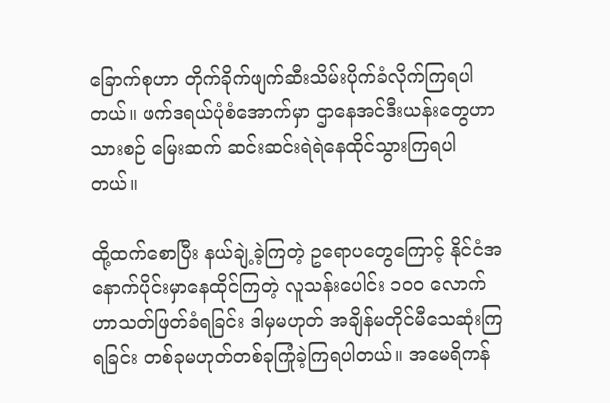ခြောက်စုဟာ တိုက်ခိုက်ဖျက်ဆီးသိမ်းပိုက်ခံလိုက်ကြရပါတယ်။ ဖက်ဒရယ်ပုံစံအောက်မှာ ဌာနေအင်ဒီးယန်းတွေဟာ သားစဉ် မြေးဆက် ဆင်းဆင်းရဲရဲနေထိုင်သွားကြရပါတယ်။

ထို့ထက်စောပြီး နယ်ချဲ့ခဲ့ကြတဲ့ ဥရောပတွေကြောင့် နိုင်ငံအနောက်ပိုင်းမှာနေထိုင်ကြတဲ့ လူသန်းပေါင်း ၁၀၀ လောက်ဟာသတ်ဖြတ်ခံရခြင်း ဒါမှမဟုတ် အချိန်မတိုင်မီသေဆုံးကြရခြင်း တစ်ခုမဟုတ်တစ်ခုကြုံခဲ့ကြရပါတယ်။ အမေရိကန်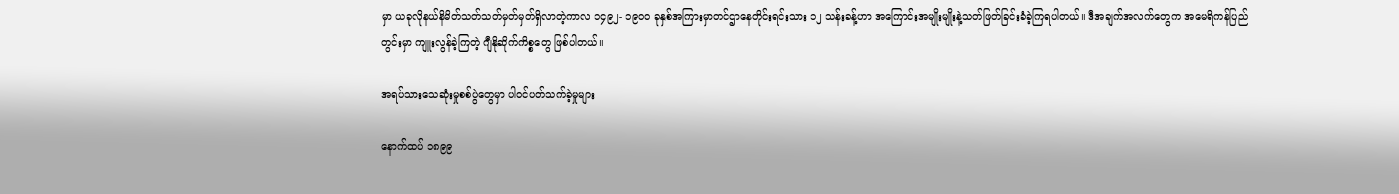မှာ ယခုလိုနယ်နိမိတ်သတ်သတ်မှတ်မှတ်ရှိလာတဲ့ကာလ ၁၄၉၂- ၁၉၀၀ ခုနှစ်အကြားမှာတင်ဌာနေတိုင်းရင်းသား ၁၂ သန်းခန့်ဟာ အကြောင်းအမျိုးမျိုးနဲ့သတ်ဖြတ်ခြင်းခံခဲ့ကြရပါတယ်။ ဒီအချက်အလက်တွေက အမေရိကန်ပြည်တွင်းမှာ ကျူးလွန်ခဲ့ကြတဲ့ ဂျီနိုဆိုက်ကိစ္စတွေ ဖြစ်ပါတယ်။

အရပ်သားသေဆုံးမှုစစ်ပွဲတွေမှာ ပါ၀င်ပတ်သက်ခဲ့မှုများ

နောက်ထပ် ၁၈၉၉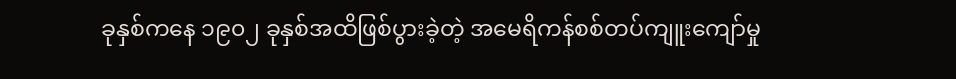ခုနှစ်ကနေ ၁၉၀၂ ခုနှစ်အထိဖြစ်ပွားခဲ့တဲ့ အမေရိကန်စစ်တပ်ကျူးကျော်မှု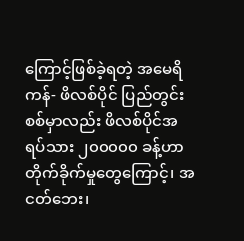ကြောင့်ဖြစ်ခဲ့ရတဲ့ အမေရိကန်- ဖိလစ်ပိုင် ပြည်တွင်းစစ်မှာလည်း ဖိလစ်ပိုင်အရပ်သား ၂၀၀၀၀၀ ခန့်ဟာတိုက်ခိုက်မှုတွေကြောင့်၊ အငတ်ဘေး၊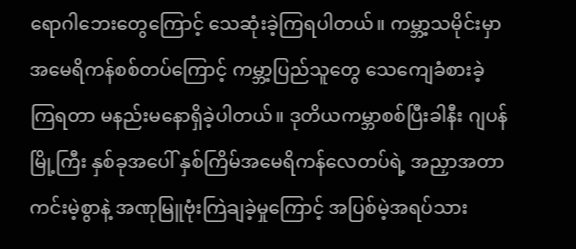ရောဂါဘေးတွေကြောင့် သေဆုံးခဲ့ကြရပါတယ်။ ကမ္ဘာ့သမိုင်းမှာအမေရိကန်စစ်တပ်ကြောင့် ကမ္ဘာ့ပြည်သူတွေ သေကျေခံစားခဲ့ကြရတာ မနည်းမနောရှိခဲ့ပါတယ်။ ဒုတိယကမ္ဘာစစ်ပြီးခါနီး ဂျပန်မြို့ကြီး နှစ်ခုအပေါ် နှစ်ကြိမ်အမေရိကန်လေတပ်ရဲ့ အညှာအတာကင်းမဲ့စွာနဲ့ အဏုမြူဗုံးကြဲချခဲ့မှုကြောင့် အပြစ်မဲ့အရပ်သား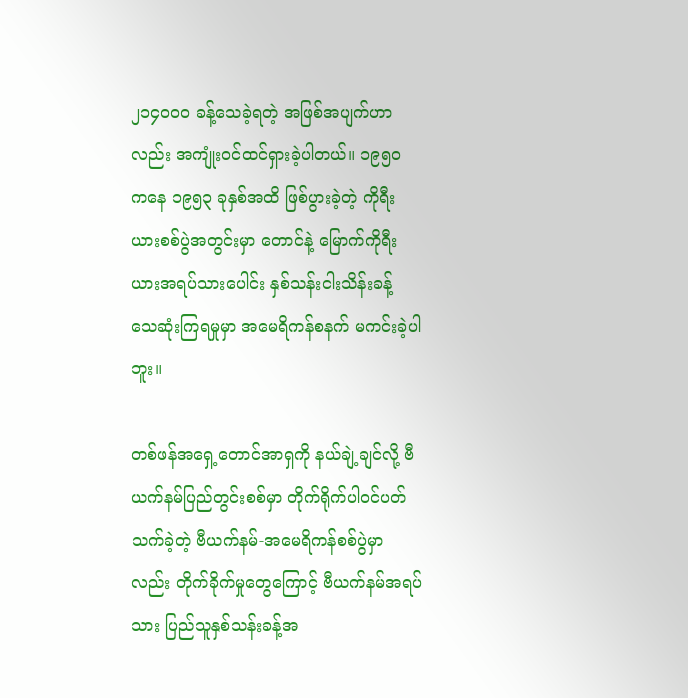၂၁၄၀၀၀ ခန့်သေခဲ့ရတဲ့ အဖြစ်အပျက်ဟာလည်း အကျုံး၀င်ထင်ရှားခဲ့ပါတယ်။ ၁၉၅၀ ကနေ ၁၉၅၃ ခုနှစ်အထိ ဖြစ်ပွားခဲ့တဲ့ ကိုရီးယားစစ်ပွဲအတွင်းမှာ တောင်နဲ့ မြောက်ကိုရီးယားအရပ်သားပေါင်း နှစ်သန်းငါးသိန်းခန့် သေဆုံးကြရမှုမှာ အမေရိကန်စနက် မကင်းခဲ့ပါဘူး။

တစ်ဖန်အရှေ့တောင်အာရှကို နယ်ချဲ့ချင်လို့ ဗီယက်နမ်ပြည်တွင်းစစ်မှာ တိုက်ရိုက်ပါဝင်ပတ်သက်ခဲ့တဲ့ ဗီယက်နမ်-အမေရိကန်စစ်ပွဲမှာလည်း တိုက်ခိုက်မှုတွေကြောင့် ဗီယက်နမ်အရပ်သား ပြည်သူနှစ်သန်းခန့်အ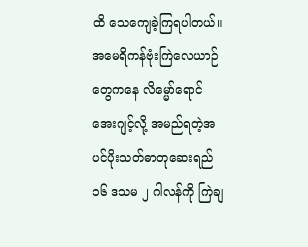ထိ သေကျေခဲ့ကြရပါတယ်။ အမေရိကန်ဗုံးကြဲလေယာဉ်တွေကနေ လိမ္မော်ရောင်အေးဂျင့်လို့ အမည်ရတဲ့အပင်ပိုးသတ်ဓာတုဆေးရည် ၁၆ ဒသမ ၂ ဂါလန်ကို ကြဲချ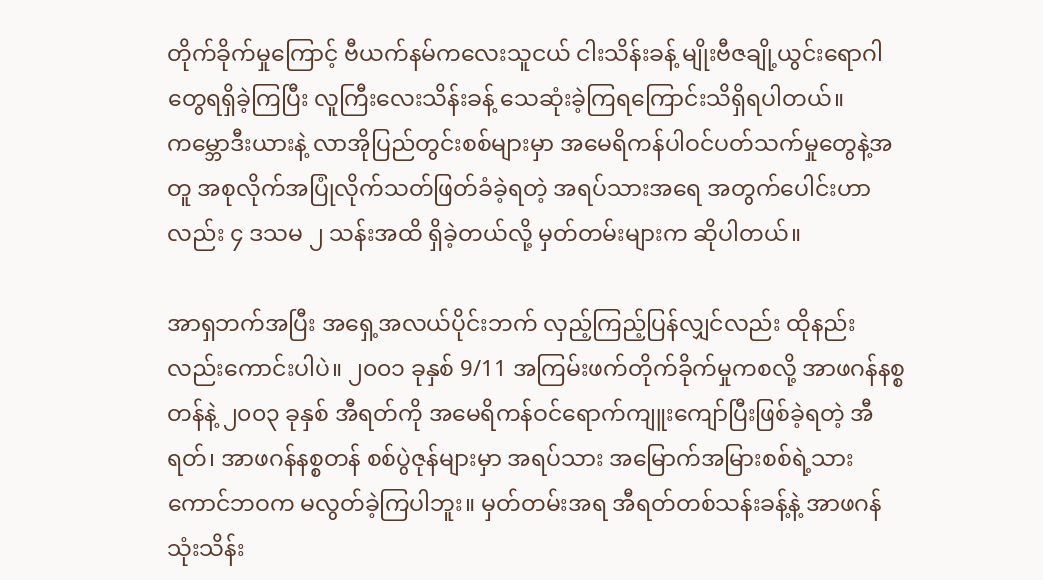တိုက်ခိုက်မှုကြောင့် ဗီယက်နမ်ကလေးသူငယ် ငါးသိန်းခန့် မျိုးဗီဇချို့ယွင်းရောဂါတွေရရှိခဲ့ကြပြီး လူကြီးလေးသိန်းခန့် သေဆုံးခဲ့ကြရကြောင်းသိရှိရပါတယ်။ ကမ္ဘောဒီးယားနဲ့ လာအိုပြည်တွင်းစစ်များမှာ အမေရိကန်ပါဝင်ပတ်သက်မှုတွေနဲ့အတူ အစုလိုက်အပြုံလိုက်သတ်ဖြတ်ခံခဲ့ရတဲ့ အရပ်သားအရေ အတွက်ပေါင်းဟာလည်း ၄ ဒသမ ၂ သန်းအထိ ရှိခဲ့တယ်လို့ မှတ်တမ်းများက ဆိုပါတယ်။

အာရှဘက်အပြီး အရှေ့အလယ်ပိုင်းဘက် လှည့်ကြည့်ပြန်လျှင်လည်း ထိုနည်းလည်းကောင်းပါပဲ။ ၂၀၀၁ ခုနှစ် 9/11 အကြမ်းဖက်တိုက်ခိုက်မှုကစလို့ အာဖဂန်နစ္စတန်နဲ့ ၂၀၀၃ ခုနှစ် အီရတ်ကို အမေရိကန်ဝင်ရောက်ကျူးကျော်ပြီးဖြစ်ခဲ့ရတဲ့ အီရတ်၊ အာဖဂန်နစ္စတန် စစ်ပွဲဇုန်များမှာ အရပ်သား အမြောက်အမြားစစ်ရဲ့သားကောင်ဘဝက မလွတ်ခဲ့ကြပါဘူး။ မှတ်တမ်းအရ အီရတ်တစ်သန်းခန့်နဲ့ အာဖဂန် သုံးသိန်း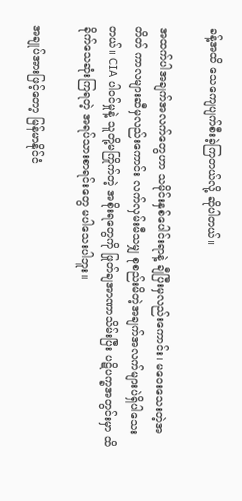ခန့်အထိ သေကျေပျက်စီးခဲ့ကြတယ်လို့ ဆိုပါတယ်။

အထက်ပါအချက်အလက်တွေဟာ သမိုင်းနှစ်ပေါင်းရာနဲ့ ချီပြီးမှလည်းကောင်း၊ မဝေးသေးတဲ့အတိတ် ကာလများဆီမှလည်းကောင်း လက်လှမ်းမီသမျှ စုစည်းမိတဲ့အချက်အလက်များပဲရှိပါသေးတယ်။ CIA ပါဝင်မှုနဲ့ သူတို့မကြိုက်တဲ့ အစိုးရတွေကို ဖြုတ်ချအာဏာသိမ်းပြီး ပဋိပက္ခအတွင်းမှာ ထိခိုက်သေဆုံးကြရတဲ့ အရပ်သားစာရင်းတွေ မပါသေးပါဘူး။

အချုပ်အားဖြင့်တော့ မြန်မာနိုင်ငံ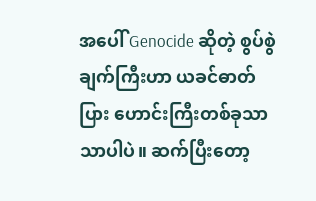အပေါ် Genocide ဆိုတဲ့ စွပ်စွဲချက်ကြီးဟာ ယခင်ဓာတ်ပြား ဟောင်းကြီးတစ်ခုသာသာပါပဲ။ ဆက်ပြီးတော့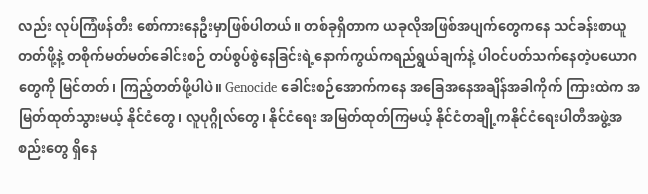လည်း လုပ်ကြံဖန်တီး စော်ကားနေဦးမှာဖြစ်ပါတယ်။ တစ်ခုရှိတာက ယခုလိုအဖြစ်အပျက်တွေကနေ သင်ခန်းစာယူတတ်ဖို့နဲ့ တစိုက်မတ်မတ်ခေါင်းစဉ် တပ်စွပ်စွဲနေခြင်းရဲ့နောက်ကွယ်ကရည်ရွယ်ချက်နဲ့ ပါဝင်ပတ်သက်နေတဲ့ပယောဂတွေကို မြင်တတ်၊ ကြည့်တတ်ဖို့ပါပဲ။ Genocide ခေါင်းစဉ်အောက်ကနေ အခြေအနေအချိန်အခါကိုက် ကြားထဲက အမြတ်ထုတ်သွားမယ့် နိုင်ငံတွေ၊ လူပုဂ္ဂိုလ်တွေ၊ နိုင်ငံရေး အမြတ်ထုတ်ကြမယ့် နိုင်ငံတချို့ကနိုင်ငံရေးပါတီအဖွဲ့အစည်းတွေ ရှိနေ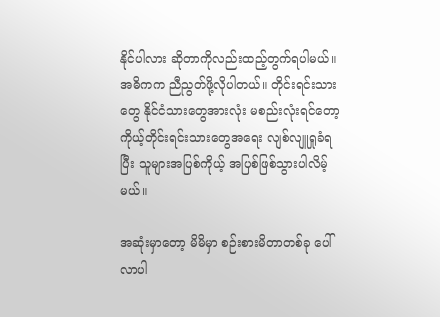နိုင်ပါလား ဆိုတာကိုလည်းထည့်တွက်ရပါမယ်။ အဓိကက ညီညွတ်ဖို့လိုပါတယ်။ တိုင်းရင်းသားတွေ နိုင်ငံသားတွေအားလုံး မစည်းလုံးရင်တော့ ကိုယ့်တိုင်းရင်းသားတွေအရေး လျစ်လျူရှုခံရပြီး သူများအပြစ်ကိုယ့် အပြစ်ဖြစ်သွားပါလိမ့်မယ်။

အဆုံးမှာတော့ မိမိမှာ စဉ်းစားမိတာတစ်ခု ပေါ်လာပါ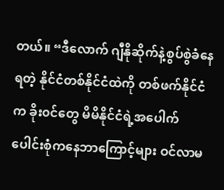တယ်။ “ဒီလောက် ဂျီနိုဆိုက်နဲ့စွပ်စွဲခံနေရတဲ့ နိုင်ငံတစ်နိုင်ငံထဲကို တစ်ဖက်နိုင်ငံက ခိုး၀င်တွေ မိမိနိုင်ငံရဲ့အပေါက်ပေါင်းစုံကနေဘာကြောင့်များ ဝင်လာမ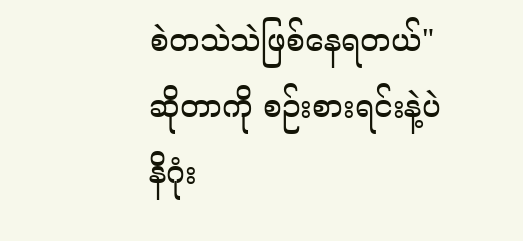စဲတသဲသဲဖြစ်နေရတယ်"ဆိုတာကို စဉ်းစားရင်းနဲ့ပဲ နိဂုံး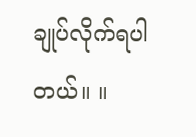ချုပ်လိုက်ရပါတယ်။ ။